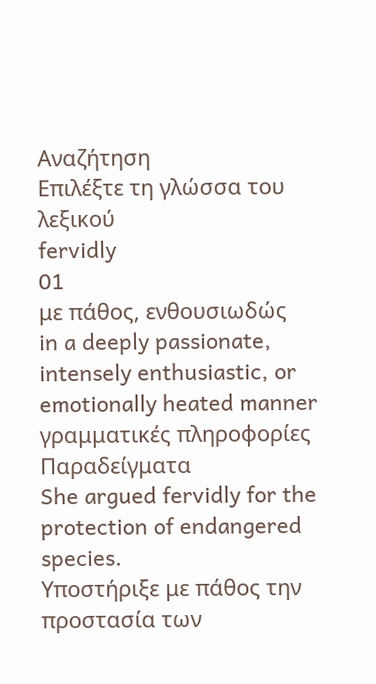Αναζήτηση
Επιλέξτε τη γλώσσα του λεξικού
fervidly
01
με πάθος, ενθουσιωδώς
in a deeply passionate, intensely enthusiastic, or emotionally heated manner
γραμματικές πληροφορίες
Παραδείγματα
She argued fervidly for the protection of endangered species.
Υποστήριξε με πάθος την προστασία των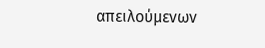απειλούμενων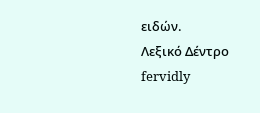ειδών.
Λεξικό Δέντρο
fervidly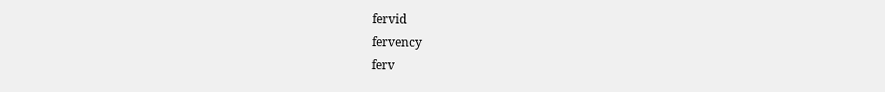fervid
fervency
ferv